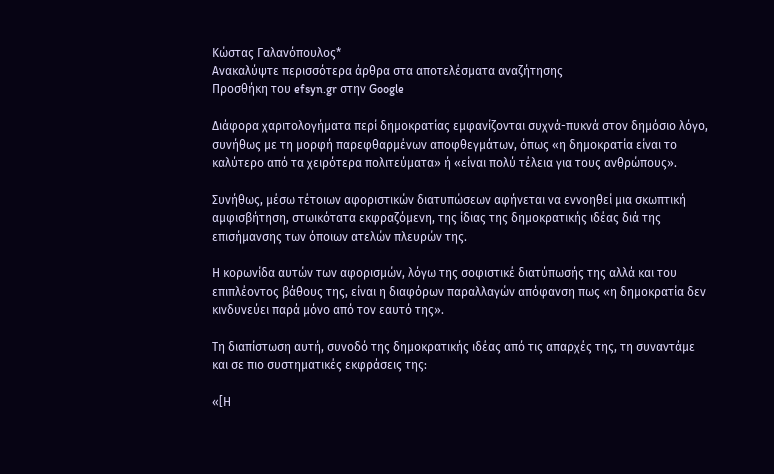Κώστας Γαλανόπουλος*
Ανακαλύψτε περισσότερα άρθρα στα αποτελέσματα αναζήτησης
Προσθήκη του efsyn.gr στην Google

Διάφορα χαριτολογήματα περί δημοκρατίας εμφανίζονται συχνά-πυκνά στον δημόσιο λόγο, συνήθως με τη μορφή παρεφθαρμένων αποφθεγμάτων, όπως «η δημοκρατία είναι το καλύτερο από τα χειρότερα πολιτεύματα» ή «είναι πολύ τέλεια για τους ανθρώπους».

Συνήθως, μέσω τέτοιων αφοριστικών διατυπώσεων αφήνεται να εννοηθεί μια σκωπτική αμφισβήτηση, στωικότατα εκφραζόμενη, της ίδιας της δημοκρατικής ιδέας διά της επισήμανσης των όποιων ατελών πλευρών της.

Η κορωνίδα αυτών των αφορισμών, λόγω της σοφιστικέ διατύπωσής της αλλά και του επιπλέοντος βάθους της, είναι η διαφόρων παραλλαγών απόφανση πως «η δημοκρατία δεν κινδυνεύει παρά μόνο από τον εαυτό της».

Τη διαπίστωση αυτή, συνοδό της δημοκρατικής ιδέας από τις απαρχές της, τη συναντάμε και σε πιο συστηματικές εκφράσεις της:

«[Η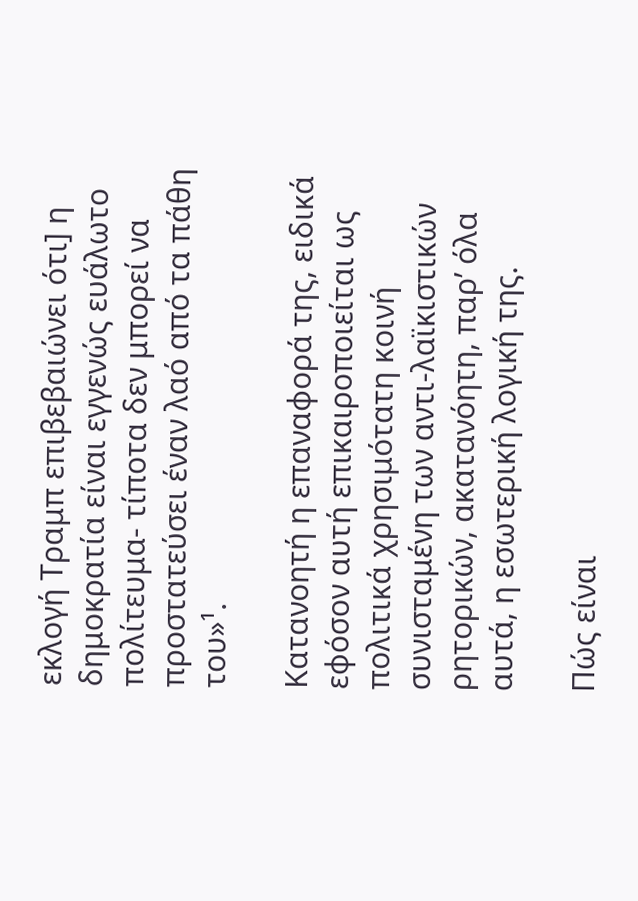εκλογή Τραμπ επιβεβαιώνει ότι] η δημοκρατία είναι εγγενώς ευάλωτο πολίτευμα- τίποτα δεν μπορεί να προστατεύσει έναν λαό από τα πάθη του»¹.

Κατανοητή η επαναφορά της, ειδικά εφόσον αυτή επικαιροποιείται ως πολιτικά χρησιμότατη κοινή συνισταμένη των αντι-λαϊκιστικών ρητορικών, ακατανόητη, παρ’ όλα αυτά, η εσωτερική λογική της.

Πώς είναι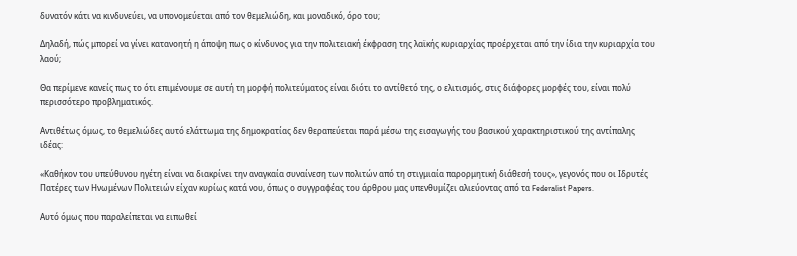δυνατόν κάτι να κινδυνεύει, να υπονομεύεται από τον θεμελιώδη, και μοναδικό, όρο του;

Δηλαδή, πώς μπορεί να γίνει κατανοητή η άποψη πως ο κίνδυνος για την πολιτειακή έκφραση της λαϊκής κυριαρχίας προέρχεται από την ίδια την κυριαρχία του λαού;

Θα περίμενε κανείς πως το ότι επιμένουμε σε αυτή τη μορφή πολιτεύματος είναι διότι το αντίθετό της, ο ελιτισμός, στις διάφορες μορφές του, είναι πολύ περισσότερο προβληματικός.

Αντιθέτως όμως, το θεμελιώδες αυτό ελάττωμα της δημοκρατίας δεν θεραπεύεται παρά μέσω της εισαγωγής του βασικού χαρακτηριστικού της αντίπαλης ιδέας:

«Καθήκον του υπεύθυνου ηγέτη είναι να διακρίνει την αναγκαία συναίνεση των πολιτών από τη στιγμιαία παρορμητική διάθεσή τους», γεγονός που οι Ιδρυτές Πατέρες των Ηνωμένων Πολιτειών είχαν κυρίως κατά νου, όπως ο συγγραφέας του άρθρου μας υπενθυμίζει αλιεύοντας από τα Federalist Papers.

Αυτό όμως που παραλείπεται να ειπωθεί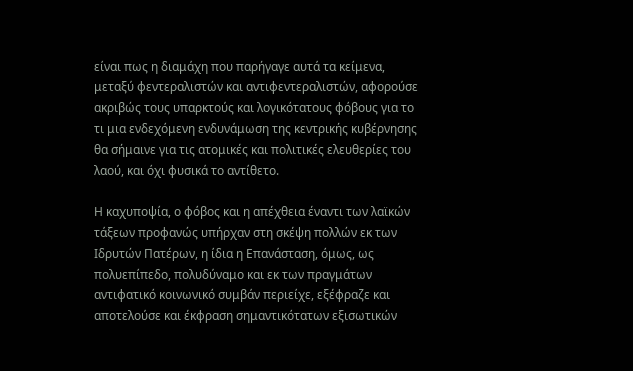είναι πως η διαμάχη που παρήγαγε αυτά τα κείμενα, μεταξύ φεντεραλιστών και αντιφεντεραλιστών, αφορούσε ακριβώς τους υπαρκτούς και λογικότατους φόβους για το τι μια ενδεχόμενη ενδυνάμωση της κεντρικής κυβέρνησης θα σήμαινε για τις ατομικές και πολιτικές ελευθερίες του λαού, και όχι φυσικά το αντίθετο.

Η καχυποψία, ο φόβος και η απέχθεια έναντι των λαϊκών τάξεων προφανώς υπήρχαν στη σκέψη πολλών εκ των Ιδρυτών Πατέρων, η ίδια η Επανάσταση, όμως, ως πολυεπίπεδο, πολυδύναμο και εκ των πραγμάτων αντιφατικό κοινωνικό συμβάν περιείχε, εξέφραζε και αποτελούσε και έκφραση σημαντικότατων εξισωτικών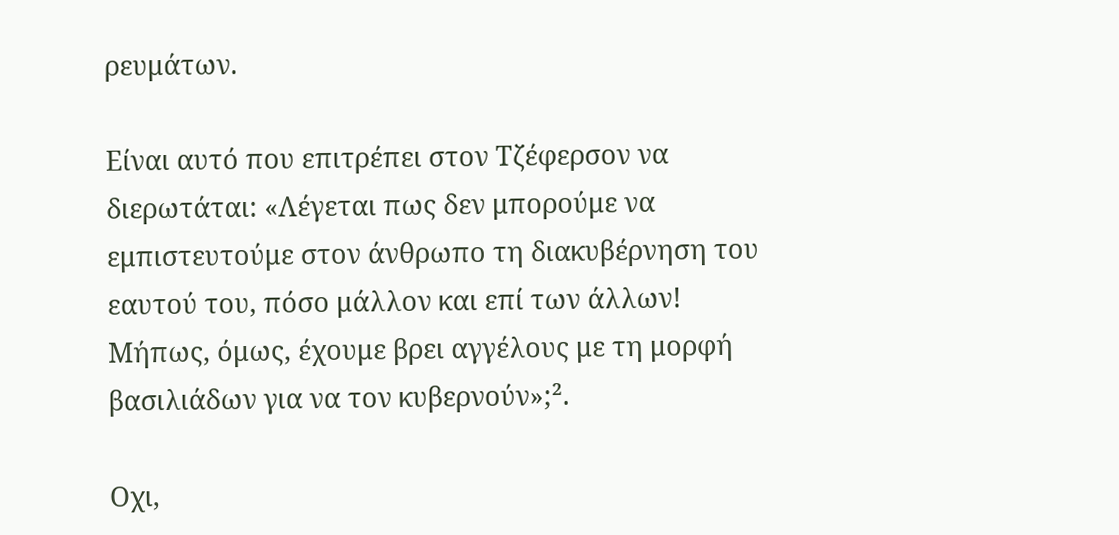ρευμάτων.

Είναι αυτό που επιτρέπει στον Τζέφερσον να διερωτάται: «Λέγεται πως δεν μπορούμε να εμπιστευτούμε στον άνθρωπο τη διακυβέρνηση του εαυτού του, πόσο μάλλον και επί των άλλων! Μήπως, όμως, έχουμε βρει αγγέλους με τη μορφή βασιλιάδων για να τον κυβερνούν»;².

Οχι,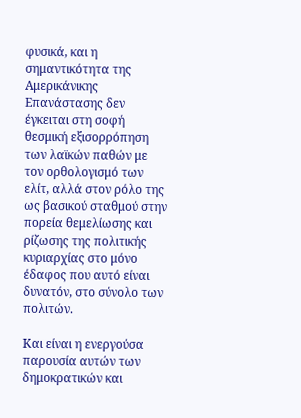φυσικά, και η σημαντικότητα της Αμερικάνικης Επανάστασης δεν έγκειται στη σοφή θεσμική εξισορρόπηση των λαϊκών παθών με τον ορθολογισμό των ελίτ, αλλά στον ρόλο της ως βασικού σταθμού στην πορεία θεμελίωσης και ρίζωσης της πολιτικής κυριαρχίας στο μόνο έδαφος που αυτό είναι δυνατόν, στο σύνολο των πολιτών.

Και είναι η ενεργούσα παρουσία αυτών των δημοκρατικών και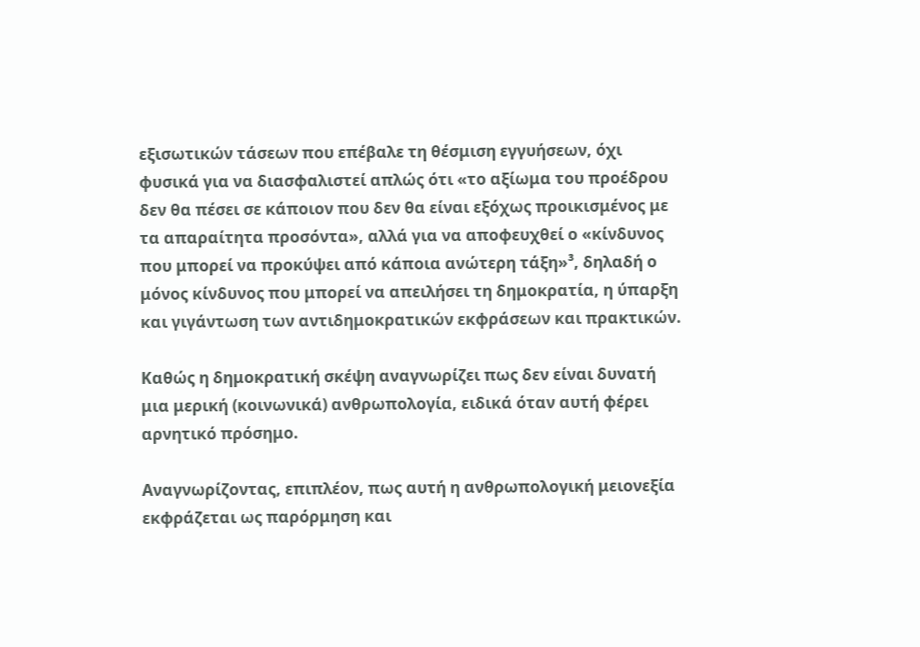εξισωτικών τάσεων που επέβαλε τη θέσμιση εγγυήσεων, όχι φυσικά για να διασφαλιστεί απλώς ότι «το αξίωμα του προέδρου δεν θα πέσει σε κάποιον που δεν θα είναι εξόχως προικισμένος με τα απαραίτητα προσόντα», αλλά για να αποφευχθεί ο «κίνδυνος που μπορεί να προκύψει από κάποια ανώτερη τάξη»³, δηλαδή ο μόνος κίνδυνος που μπορεί να απειλήσει τη δημοκρατία, η ύπαρξη και γιγάντωση των αντιδημοκρατικών εκφράσεων και πρακτικών.

Καθώς η δημοκρατική σκέψη αναγνωρίζει πως δεν είναι δυνατή μια μερική (κοινωνικά) ανθρωπολογία, ειδικά όταν αυτή φέρει αρνητικό πρόσημο.

Αναγνωρίζοντας, επιπλέον, πως αυτή η ανθρωπολογική μειονεξία εκφράζεται ως παρόρμηση και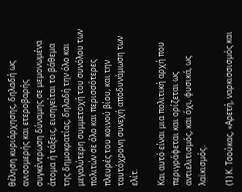θέληση κυριάρχησης, δηλαδή ως ανισομερής και ετεροβαρής συγκέντρωση δύναμης σε μεμονωμένα άτομα ή τάξεις, εισηγείται το βάθεμα της δημοκρατίας, δηλαδή την όλο και μεγαλύτερη συμμετοχή του συνόλου των πολιτών σε όλο και περισσότερες πλευρές του κοινού βίου, και την ταυτόχρονη συνεχή αποδυνάμωση των ελίτ.

Και αυτό είναι μια πολιτική αρχή που περιγράφεται και ορίζεται ως αντιελιτισμός, και όχι, φυσικά, ως λαϊκισμός.

(1) Κ. Τσούκας, «Αρετή, ναρκισσισμός και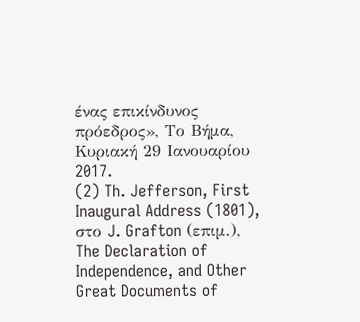ένας επικίνδυνος πρόεδρος», Το Βήμα, Κυριακή 29 Ιανουαρίου 2017.
(2) Th. Jefferson, First Inaugural Address (1801), στο J. Grafton (επιμ.), The Declaration of Independence, and Other Great Documents of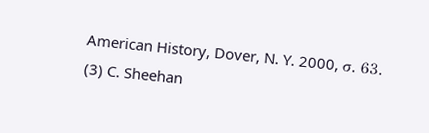American History, Dover, N. Y. 2000, σ. 63.
(3) C. Sheehan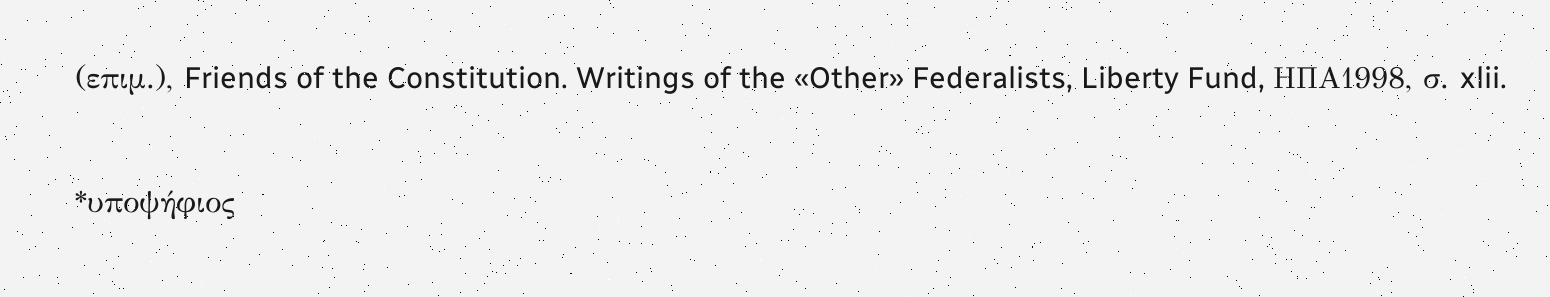(επιμ.), Friends of the Constitution. Writings of the «Other» Federalists, Liberty Fund, ΗΠΑ1998, σ. xlii.

*υποψήφιος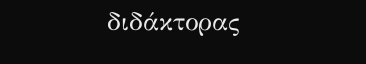διδάκτορας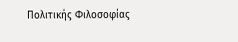Πολιτικής Φιλοσοφίας